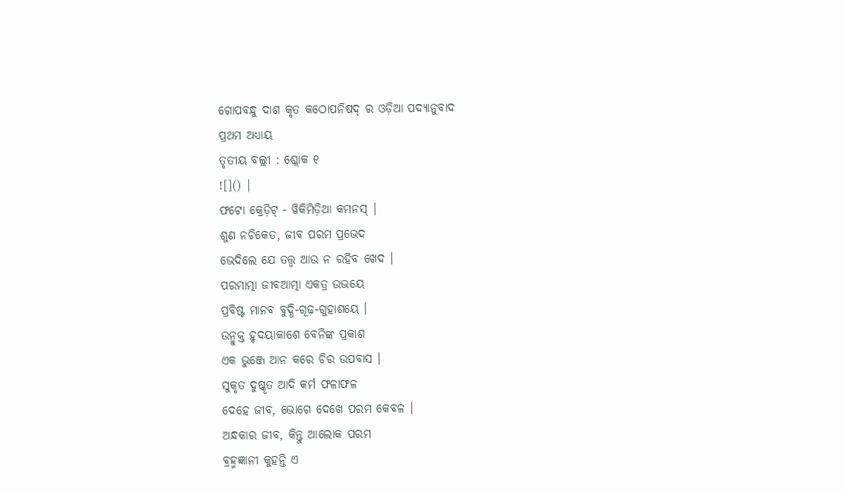ଗୋପବନ୍ଧୁ ଦାଶ କୃତ କଠୋପନିଷଦ୍ ର ଓଡ଼ିଆ ପଦ୍ୟାନୁବାଦ
ପ୍ରଥମ ଅଧ୍ୟାୟ
ତୃତୀୟ ବଲ୍ଲୀ : ଶ୍ଲୋକ ୧
![]() |
ଫଟୋ କ୍ରେଡ଼ିଟ୍ - ୱିକିମିଡ଼ିଆ କମନସ୍ |
ଶୁଣ ନଚିକେତ, ଜୀବ ପରମ ପ୍ରଭେଦ
ଭେଦିଲେ ଯେ ତତ୍ତ୍ୱ ଆଉ ନ ରହିବ ଖେଦ ।
ପରମାତ୍ମା ଜୀବଆତ୍ମା ଏକତ୍ର ଉଭୟେ
ପ୍ରବିଷ୍ଟ ମାନବ ବୁଦ୍ଧି-ଗୂଢ଼-ଗୁହାଶୟେ ।
ଉନ୍ମୁକ୍ତ ହୃଦୟାକାଶେ ବେନିଙ୍କ ପ୍ରକାଶ
ଏକ ଭୁଞ୍ଜେ ଆନ କରେ ଚିର ଉପବାସ ।
ସୁକୃତ ଦୁଷ୍କୃତ ଆଦି କର୍ମ ଫଳାଫଳ
ଦେହେ ଜୀବ, ଭୋଗେ ଦେଖେ ପରମ କେବଳ ।
ଅନ୍ଧକାର ଜୀବ, କିନ୍ତୁ ଆଲୋକ ପରମ
ବ୍ରହ୍ମଜ୍ଞାନୀ କୁହନ୍ତି ଏ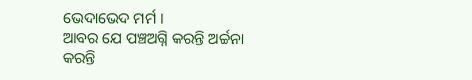ଭେଦାଭେଦ ମର୍ମ ।
ଆବର ଯେ ପଞ୍ଚଅଗ୍ନି କରନ୍ତି ଅର୍ଚ୍ଚନା
କରନ୍ତି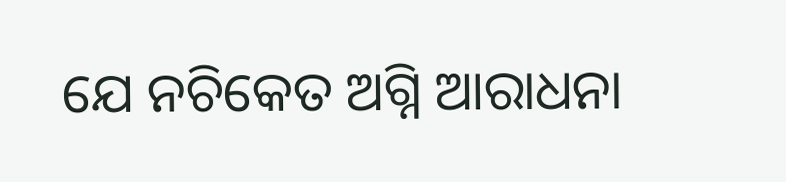ଯେ ନଚିକେତ ଅଗ୍ନି ଆରାଧନା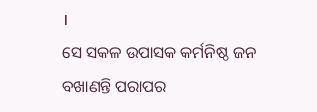।
ସେ ସକଳ ଉପାସକ କର୍ମନିଷ୍ଠ ଜନ
ବଖାଣନ୍ତି ପରାପର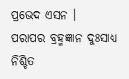ପ୍ରଭେଦ ଏସନ ।
ପରାପର ବ୍ରହ୍ମଜ୍ଞାନ ଦୁଃସାଧ୍ୟ ନିଶ୍ଚିତ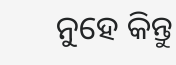ନୁହେ କିନ୍ତୁ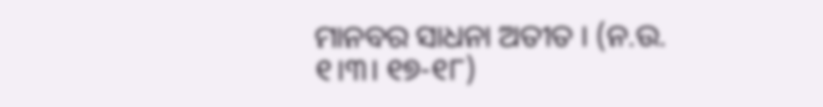ମାନବର ସାଧନା ଅତୀତ । (ନ.ଉ. ୧।୩। ୧୭-୧୮)